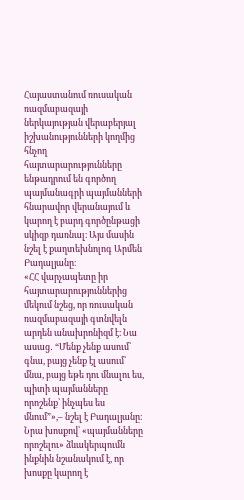Հայաստանում ռուսական ռազմաբազայի ներկայության վերաբերյալ իշխանությունների կողմից հնչող հայտարարությունները ենթադրում են գործող պայմանագրի պայմանների հնարավոր վերանայում և կարող է բարդ գործընթացի սկիզբ դառնալ։ Այս մասին նշել է քաղտեխնոլոգ Արմեն Բադալյանը։
«ՀՀ վարչապետը իր հայտարարություններից մեկում նշեց, որ ռուսական ռազմաբազայի գտնվելն արդեն անախրոնիզմ է։ Նա ասաց․ “Մենք չենք ասում՝ գնա, բայց չենք էլ ասում՝ մնա, բայց եթե դու մնալու ես, պիտի պայմանները որոշենք՝ ինչպես ես մնում”»,– նշել է Բադալյանը։
Նրա խոսքով՝ «պայմանները որոշելու» ձևակերպումն ինքնին նշանակում է, որ խոսքը կարող է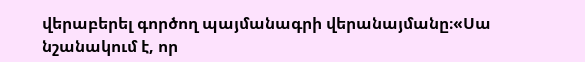վերաբերել գործող պայմանագրի վերանայմանը։«Սա նշանակում է, որ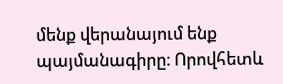մենք վերանայում ենք պայմանագիրը։ Որովհետև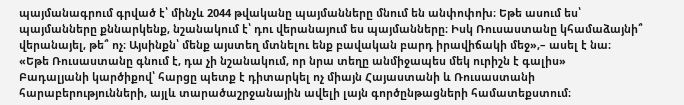պայմանագրում գրված է՝ մինչև 2044 թվականը պայմանները մնում են անփոփոխ։ Եթե ասում ես՝ պայմանները քննարկենք, նշանակում է՝ դու վերանայում ես պայմանները։ Իսկ Ռուսաստանը կհամաձայնի՞ վերանայել, թե՞ ոչ։ Այսինքն՝ մենք այստեղ մտնելու ենք բավական բարդ իրավիճակի մեջ»,– ասել է նա։
«Եթե Ռուսաստանը գնում է, դա չի նշանակում, որ նրա տեղը անմիջապես մեկ ուրիշն է գալիս»
Բադալյանի կարծիքով՝ հարցը պետք է դիտարկել ոչ միայն Հայաստանի և Ռուսաստանի հարաբերությունների, այլև տարածաշրջանային ավելի լայն գործընթացների համատեքստում։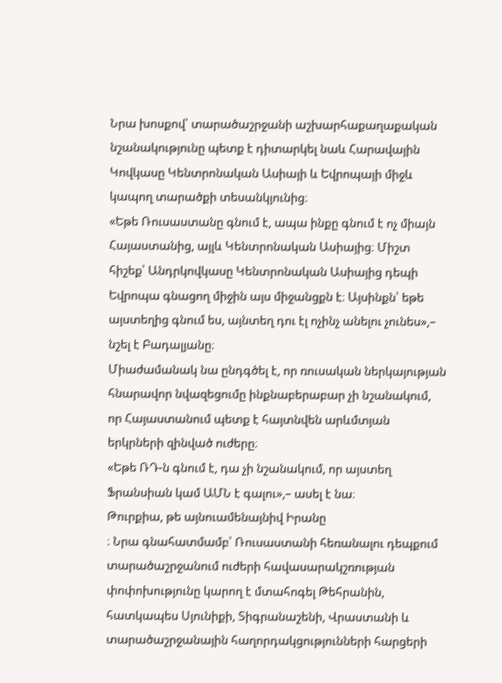Նրա խոսքով՝ տարածաշրջանի աշխարհաքաղաքական նշանակությունը պետք է դիտարկել նաև Հարավային Կովկասը Կենտրոնական Ասիայի և Եվրոպայի միջև կապող տարածքի տեսանկյունից։
«Եթե Ռուսաստանը գնում է, ապա ինքը գնում է ոչ միայն Հայաստանից, այլև Կենտրոնական Ասիայից։ Միշտ հիշեք՝ Անդրկովկասը Կենտրոնական Ասիայից դեպի Եվրոպա գնացող միջին այս միջանցքն է։ Այսինքն՝ եթե այստեղից գնում ես, այնտեղ դու էլ ոչինչ անելու չունես»,– նշել է Բադալյանը։
Միաժամանակ նա ընդգծել է, որ ռուսական ներկայության հնարավոր նվազեցումը ինքնաբերաբար չի նշանակում, որ Հայաստանում պետք է հայտնվեն արևմտյան երկրների զինված ուժերը։
«Եթե ՌԴ-ն գնում է, դա չի նշանակում, որ այստեղ Ֆրանսիան կամ ԱՄՆ է գալու»,– ասել է նա։
Թուրքիա, թե այնուամենայնիվ Իրանը
։ Նրա գնահատմամբ՝ Ռուսաստանի հեռանալու դեպքում տարածաշրջանում ուժերի հավասարակշռության փոփոխությունը կարող է մտահոգել Թեհրանին, հատկապես Սյունիքի, Տիգրանաշենի, Վրաստանի և տարածաշրջանային հաղորդակցությունների հարցերի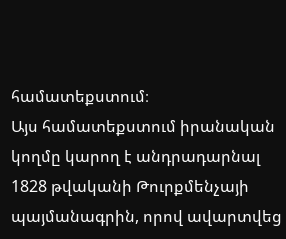համատեքստում։
Այս համատեքստում իրանական կողմը կարող է անդրադարնալ 1828 թվականի Թուրքմենչայի պայմանագրին, որով ավարտվեց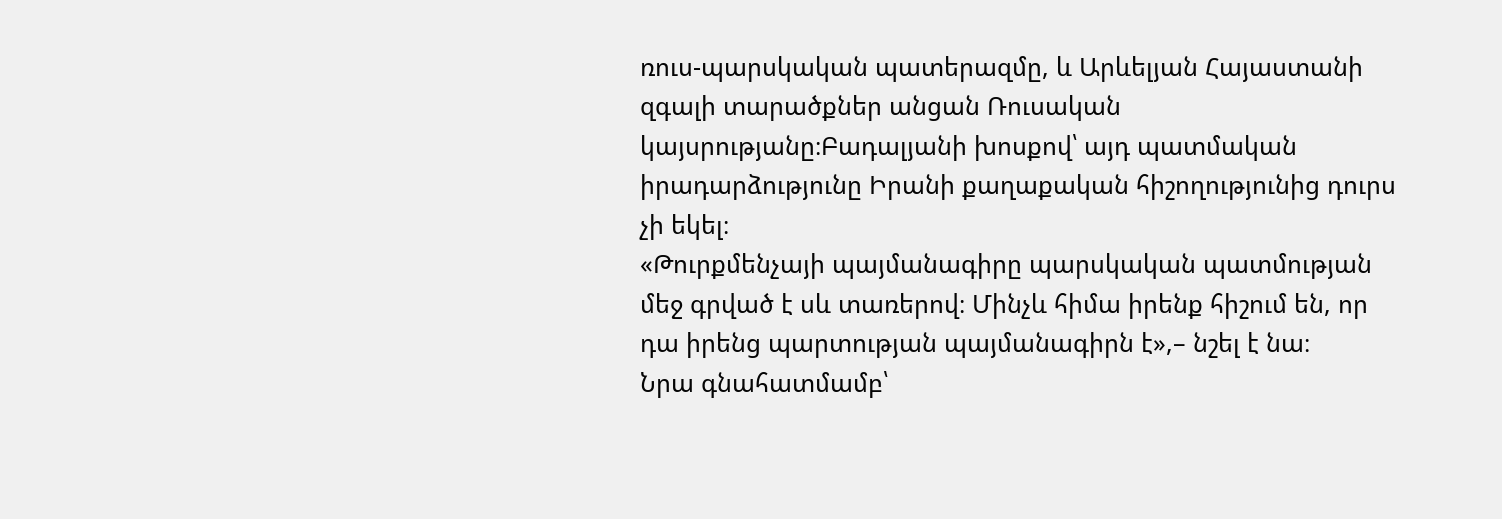ռուս-պարսկական պատերազմը, և Արևելյան Հայաստանի զգալի տարածքներ անցան Ռուսական կայսրությանը։Բադալյանի խոսքով՝ այդ պատմական իրադարձությունը Իրանի քաղաքական հիշողությունից դուրս չի եկել։
«Թուրքմենչայի պայմանագիրը պարսկական պատմության մեջ գրված է սև տառերով։ Մինչև հիմա իրենք հիշում են, որ դա իրենց պարտության պայմանագիրն է»,– նշել է նա։
Նրա գնահատմամբ՝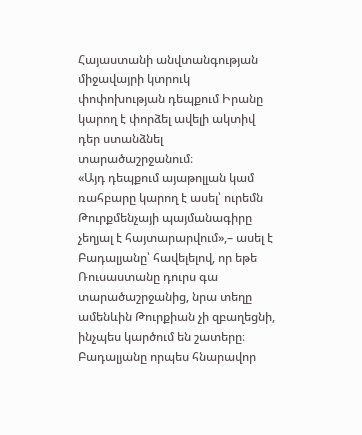Հայաստանի անվտանգության միջավայրի կտրուկ փոփոխության դեպքում Իրանը կարող է փորձել ավելի ակտիվ դեր ստանձնել տարածաշրջանում։
«Այդ դեպքում այաթոլլան կամ ռահբարը կարող է ասել՝ ուրեմն Թուրքմենչայի պայմանագիրը չեղյալ է հայտարարվում»,– ասել է Բադալյանը՝ հավելելով, որ եթե Ռուսաստանը դուրս գա տարածաշրջանից, նրա տեղը ամենևին Թուրքիան չի զբաղեցնի, ինչպես կարծում են շատերը։
Բադալյանը որպես հնարավոր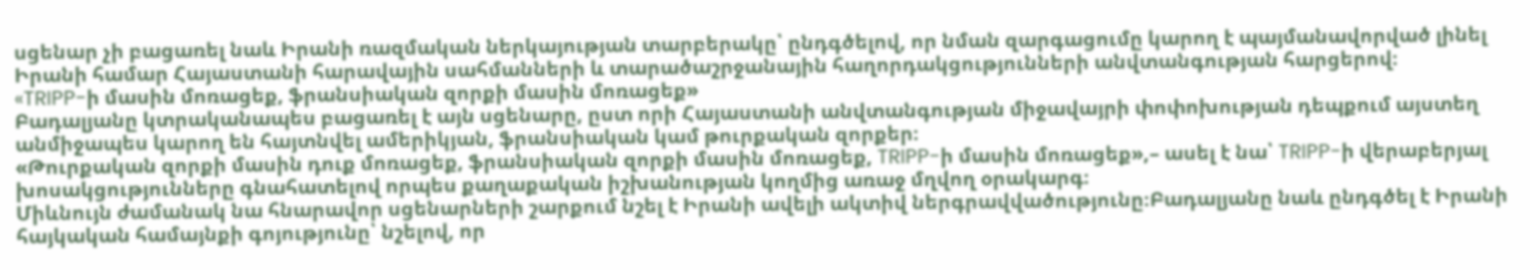սցենար չի բացառել նաև Իրանի ռազմական ներկայության տարբերակը՝ ընդգծելով, որ նման զարգացումը կարող է պայմանավորված լինել Իրանի համար Հայաստանի հարավային սահմանների և տարածաշրջանային հաղորդակցությունների անվտանգության հարցերով։
«TRIPP-ի մասին մոռացեք, ֆրանսիական զորքի մասին մոռացեք»
Բադալյանը կտրականապես բացառել է այն սցենարը, ըստ որի Հայաստանի անվտանգության միջավայրի փոփոխության դեպքում այստեղ անմիջապես կարող են հայտնվել ամերիկյան, ֆրանսիական կամ թուրքական զորքեր։
«Թուրքական զորքի մասին դուք մոռացեք, ֆրանսիական զորքի մասին մոռացեք, TRIPP-ի մասին մոռացեք»,– ասել է նա՝ TRIPP-ի վերաբերյալ խոսակցությունները գնահատելով որպես քաղաքական իշխանության կողմից առաջ մղվող օրակարգ։
Միևնույն ժամանակ նա հնարավոր սցենարների շարքում նշել է Իրանի ավելի ակտիվ ներգրավվածությունը։Բադալյանը նաև ընդգծել է Իրանի հայկական համայնքի գոյությունը՝ նշելով, որ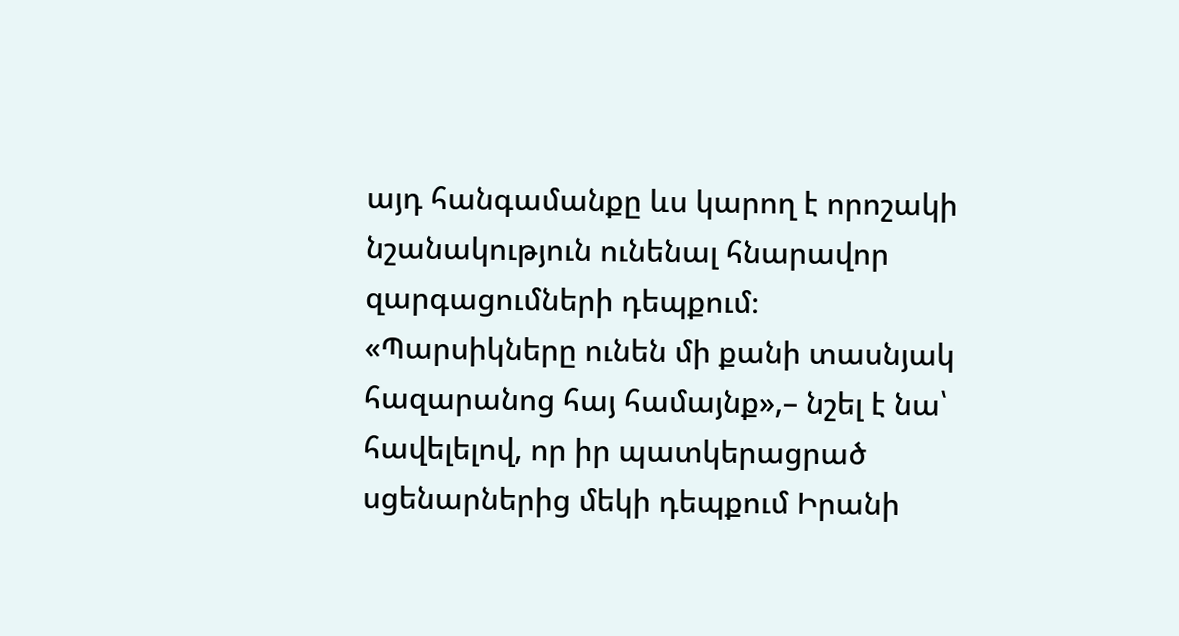այդ հանգամանքը ևս կարող է որոշակի նշանակություն ունենալ հնարավոր զարգացումների դեպքում։
«Պարսիկները ունեն մի քանի տասնյակ հազարանոց հայ համայնք»,– նշել է նա՝ հավելելով, որ իր պատկերացրած սցենարներից մեկի դեպքում Իրանի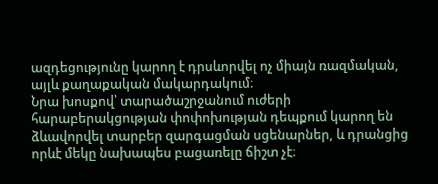ազդեցությունը կարող է դրսևորվել ոչ միայն ռազմական, այլև քաղաքական մակարդակում։
Նրա խոսքով՝ տարածաշրջանում ուժերի հարաբերակցության փոփոխության դեպքում կարող են ձևավորվել տարբեր զարգացման սցենարներ, և դրանցից որևէ մեկը նախապես բացառելը ճիշտ չէ։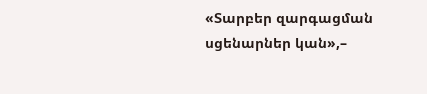«Տարբեր զարգացման սցենարներ կան»,–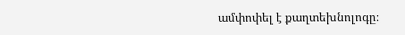ամփոփել է քաղտեխնոլոգը։